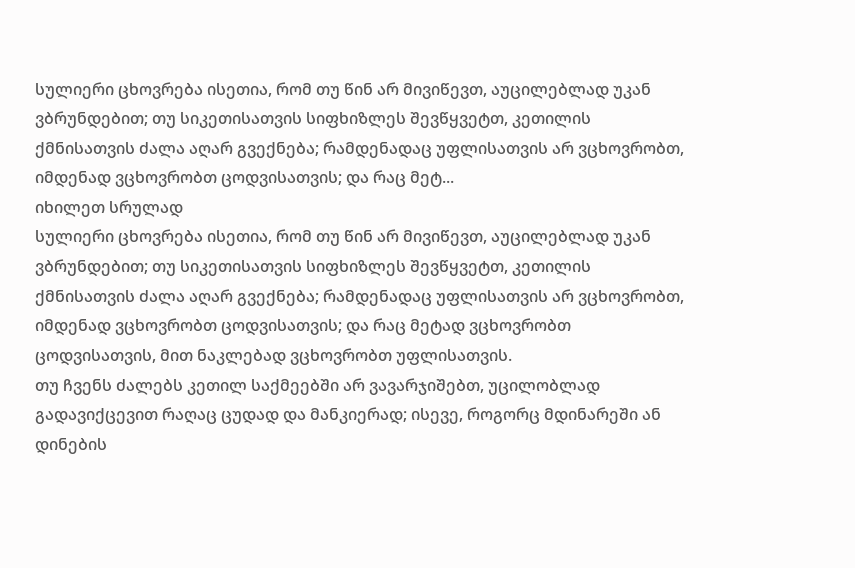სულიერი ცხოვრება ისეთია, რომ თუ წინ არ მივიწევთ, აუცილებლად უკან ვბრუნდებით; თუ სიკეთისათვის სიფხიზლეს შევწყვეტთ, კეთილის ქმნისათვის ძალა აღარ გვექნება; რამდენადაც უფლისათვის არ ვცხოვრობთ, იმდენად ვცხოვრობთ ცოდვისათვის; და რაც მეტ...
იხილეთ სრულად
სულიერი ცხოვრება ისეთია, რომ თუ წინ არ მივიწევთ, აუცილებლად უკან ვბრუნდებით; თუ სიკეთისათვის სიფხიზლეს შევწყვეტთ, კეთილის ქმნისათვის ძალა აღარ გვექნება; რამდენადაც უფლისათვის არ ვცხოვრობთ, იმდენად ვცხოვრობთ ცოდვისათვის; და რაც მეტად ვცხოვრობთ ცოდვისათვის, მით ნაკლებად ვცხოვრობთ უფლისათვის.
თუ ჩვენს ძალებს კეთილ საქმეებში არ ვავარჯიშებთ, უცილობლად გადავიქცევით რაღაც ცუდად და მანკიერად; ისევე, როგორც მდინარეში ან დინების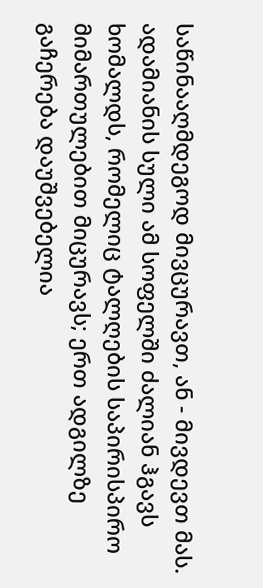საწინააღმდეგოდ მივცურავთ, ან - მივდევთ მას.
ადამიანის სული ამ სოფელში ძალიან ჰგავს ხომალდს, რომელიც ტალღების საპირისპირო მიმართულებით მიცურავს; ერთ ადგილზე გაჩერება დაუშვებელია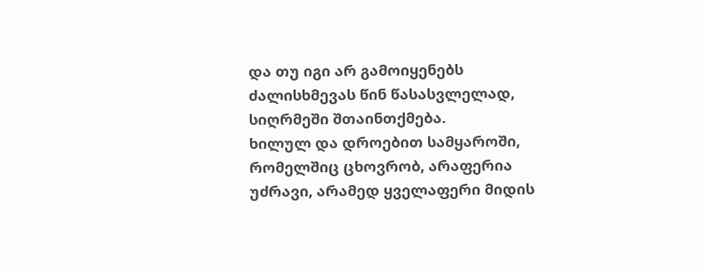და თუ იგი არ გამოიყენებს ძალისხმევას წინ წასასვლელად, სიღრმეში შთაინთქმება.
ხილულ და დროებით სამყაროში, რომელშიც ცხოვრობ, არაფერია უძრავი, არამედ ყველაფერი მიდის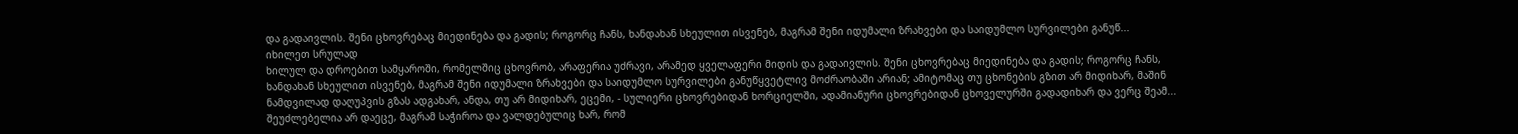და გადაივლის. შენი ცხოვრებაც მიედინება და გადის; როგორც ჩანს, ხანდახან სხეულით ისვენებ, მაგრამ შენი იდუმალი ზრახვები და საიდუმლო სურვილები განუწ...
იხილეთ სრულად
ხილულ და დროებით სამყაროში, რომელშიც ცხოვრობ, არაფერია უძრავი, არამედ ყველაფერი მიდის და გადაივლის. შენი ცხოვრებაც მიედინება და გადის; როგორც ჩანს, ხანდახან სხეულით ისვენებ, მაგრამ შენი იდუმალი ზრახვები და საიდუმლო სურვილები განუწყვეტლივ მოძრაობაში არიან; ამიტომაც თუ ცხონების გზით არ მიდიხარ, მაშინ ნამდვილად დაღუპვის გზას ადგახარ, ანდა, თუ არ მიდიხარ, ეცემი, - სულიერი ცხოვრებიდან ხორციელში, ადამიანური ცხოვრებიდან ცხოველურში გადადიხარ და ვერც შეამ...
შეუძლებელია არ დაეცე, მაგრამ საჭიროა და ვალდებულიც ხარ, რომ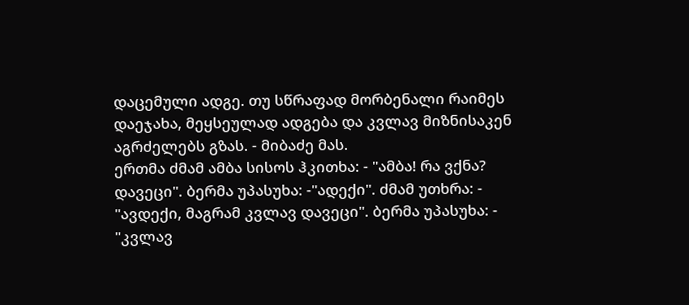დაცემული ადგე. თუ სწრაფად მორბენალი რაიმეს დაეჯახა, მეყსეულად ადგება და კვლავ მიზნისაკენ აგრძელებს გზას. - მიბაძე მას.
ერთმა ძმამ ამბა სისოს ჰკითხა: - "ამბა! რა ვქნა? დავეცი". ბერმა უპასუხა: -"ადექი". ძმამ უთხრა: - "ავდექი, მაგრამ კვლავ დავეცი". ბერმა უპასუხა: - "კვლავ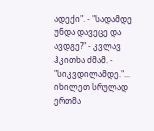ადექი". - "სადამდე უნდა დავეცე და ავდგე?" - კვლავ ჰკითხა ძმამ. - "სიკვდილამდე."...
იხილეთ სრულად
ერთმა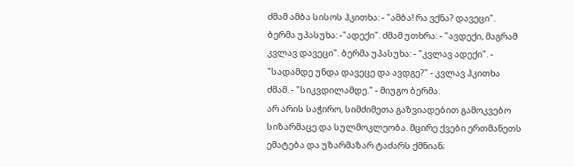ძმამ ამბა სისოს ჰკითხა: - "ამბა! რა ვქნა? დავეცი". ბერმა უპასუხა: -"ადექი". ძმამ უთხრა: - "ავდექი, მაგრამ კვლავ დავეცი". ბერმა უპასუხა: - "კვლავ ადექი". - "სადამდე უნდა დავეცე და ავდგე?" - კვლავ ჰკითხა ძმამ. - "სიკვდილამდე." - მიუგო ბერმა.
არ არის საჭირო, სიმძიმეთა გაზვიადებით გამოკვებო სიზარმაცე და სულმოკლეობა. მცირე ქვები ერთმანეთს ემატება და უზარმაზარ ტაძარს ქმნიან;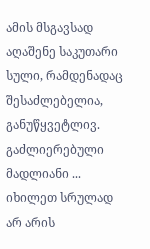ამის მსგავსად აღაშენე საკუთარი სული, რამდენადაც შესაძლებელია, განუწყვეტლივ. გაძლიერებული მადლიანი ...
იხილეთ სრულად
არ არის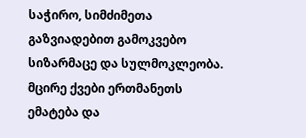საჭირო, სიმძიმეთა გაზვიადებით გამოკვებო სიზარმაცე და სულმოკლეობა. მცირე ქვები ერთმანეთს ემატება და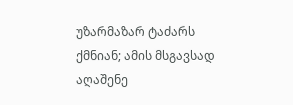უზარმაზარ ტაძარს ქმნიან; ამის მსგავსად აღაშენე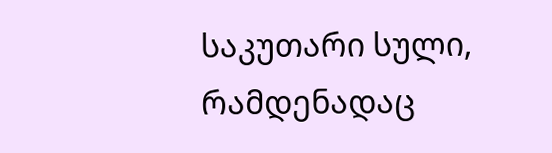საკუთარი სული, რამდენადაც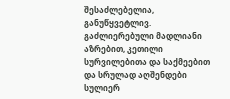შესაძლებელია, განუწყვეტლივ. გაძლიერებული მადლიანი აზრებით, კეთილი სურვილებითა და საქმეებით და სრულად აღშენდები სულიერ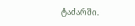ტაძარში.